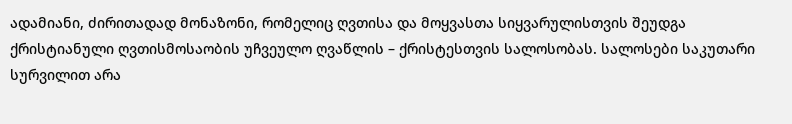ადამიანი, ძირითადად მონაზონი, რომელიც ღვთისა და მოყვასთა სიყვარულისთვის შეუდგა ქრისტიანული ღვთისმოსაობის უჩვეულო ღვაწლის – ქრისტესთვის სალოსობას. სალოსები საკუთარი სურვილით არა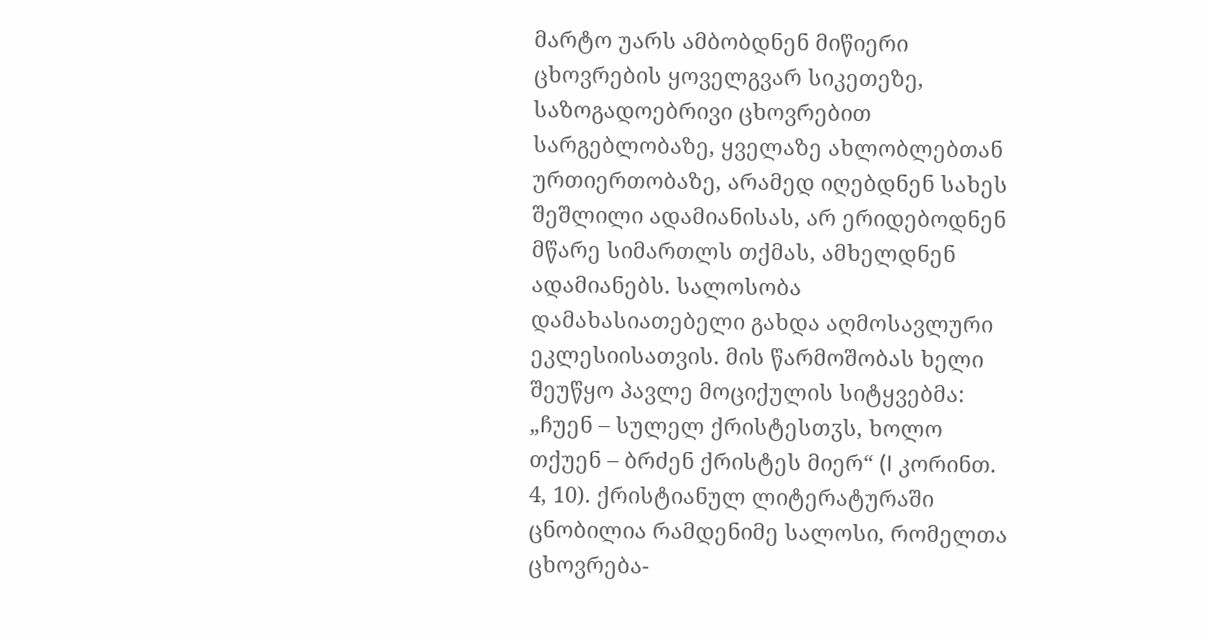მარტო უარს ამბობდნენ მიწიერი ცხოვრების ყოველგვარ სიკეთეზე, საზოგადოებრივი ცხოვრებით სარგებლობაზე, ყველაზე ახლობლებთან ურთიერთობაზე, არამედ იღებდნენ სახეს შეშლილი ადამიანისას, არ ერიდებოდნენ მწარე სიმართლს თქმას, ამხელდნენ ადამიანებს. სალოსობა დამახასიათებელი გახდა აღმოსავლური ეკლესიისათვის. მის წარმოშობას ხელი შეუწყო პავლე მოციქულის სიტყვებმა: „ჩუენ – სულელ ქრისტესთჳს, ხოლო თქუენ – ბრძენ ქრისტეს მიერ“ (I კორინთ. 4, 10). ქრისტიანულ ლიტერატურაში ცნობილია რამდენიმე სალოსი, რომელთა ცხოვრება-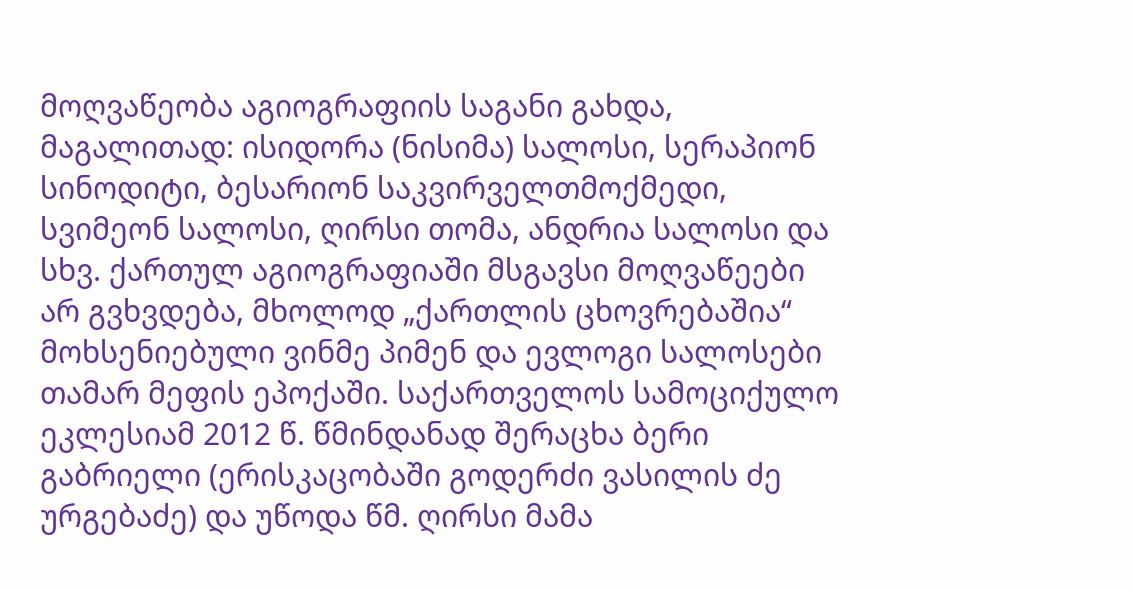მოღვაწეობა აგიოგრაფიის საგანი გახდა, მაგალითად: ისიდორა (ნისიმა) სალოსი, სერაპიონ სინოდიტი, ბესარიონ საკვირველთმოქმედი, სვიმეონ სალოსი, ღირსი თომა, ანდრია სალოსი და სხვ. ქართულ აგიოგრაფიაში მსგავსი მოღვაწეები არ გვხვდება, მხოლოდ „ქართლის ცხოვრებაშია“ მოხსენიებული ვინმე პიმენ და ევლოგი სალოსები თამარ მეფის ეპოქაში. საქართველოს სამოციქულო ეკლესიამ 2012 წ. წმინდანად შერაცხა ბერი გაბრიელი (ერისკაცობაში გოდერძი ვასილის ძე ურგებაძე) და უწოდა წმ. ღირსი მამა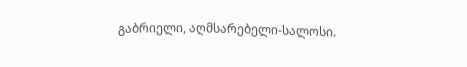გაბრიელი, აღმსარებელი-სალოსი.